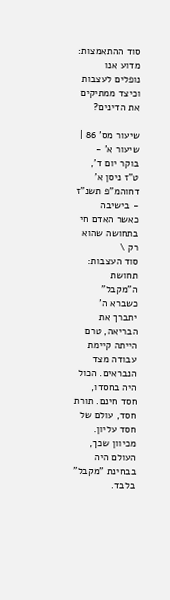סוד ההתאמצות: מדוע אנו נופלים לעצבות וכיצד ממתיקים את הדינים?

שיעור מס' 86 | שיעור א' - בוקר יום ד', ט"ז ניסן א' דחוהמ"פ תשנ"ז - בישיבה
כאשר האדם חי בתחושה שהוא רק \
סוד העצבות: תחושת ה"מקבל"
כשברא ה' יתברך את הבריאה, טרם הייתה קיימת עבודה מצד הנבראים. הכול היה בחסדו, חסד חינם. תורת חסד, עולם של חסד עליון. מכיוון שכך, העולם היה בבחינת "מקבל" בלבד.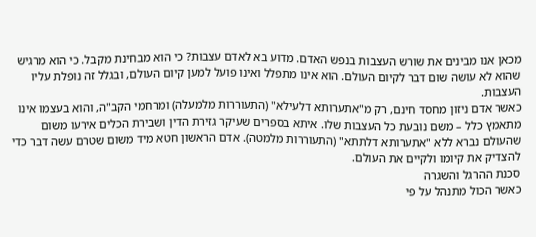מכאן אנו מבינים את שורש העצבות בנפש האדם. מדוע בא לאדם עצבות? כי הוא מבחינת מקבל. כי הוא מרגיש שהוא לא עושה שום דבר לקיום העולם. הוא אינו מתפלל ואינו פועל למען קיום העולם, ובגלל זה נופלת עליו העצבות.
כאשר אדם ניזון מחסד חינם, רק מ"אתערותא דלעילא" (התעוררות מלמעלה) ומרחמי הקב"ה, והוא בעצמו אינו מתאמץ כלל – משם נובעת כל העצבות שלו. איתא בספרים שעיקר גזירת הדין ושבירת הכלים אירעו משום שהעולם נברא ללא "אתערותא דלתתא" (התעוררות מלמטה). אדם הראשון חטא מיד משום שטרם עשה דבר כדי להצדיק את קיומו ולקיים את העולם.
סכנת ההרגל והשגרה
כאשר הכול מתנהל על פי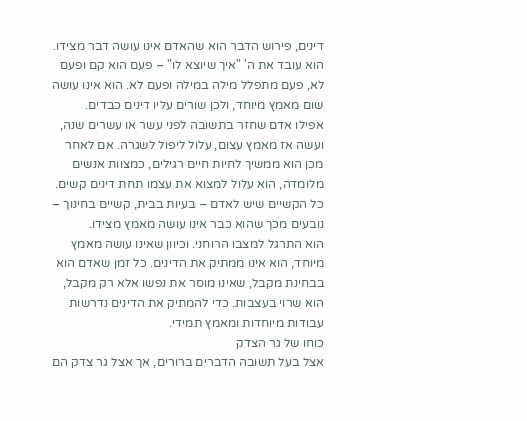דינים, פירוש הדבר הוא שהאדם אינו עושה דבר מצידו. הוא עובד את ה' "איך שיוצא לו" – פעם הוא קם ופעם לא, פעם מתפלל מילה במילה ופעם לא. הוא אינו עושה שום מאמץ מיוחד, ולכן שורים עליו דינים כבדים.
אפילו אדם שחזר בתשובה לפני עשר או עשרים שנה, ועשה אז מאמץ עצום, עלול ליפול לשגרה. אם לאחר מכן הוא ממשיך לחיות חיים רגילים, כמצוות אנשים מלומדה, הוא עלול למצוא את עצמו תחת דינים קשים. כל הקשיים שיש לאדם – בעיות בבית, קשיים בחינוך – נובעים מכך שהוא כבר אינו עושה מאמץ מצידו.
הוא התרגל למצבו הרוחני. וכיוון שאינו עושה מאמץ מיוחד, הוא אינו ממתיק את הדינים. כל זמן שאדם הוא בבחינת מקבל, שאינו מוסר את נפשו אלא רק מקבל, הוא שרוי בעצבות. כדי להמתיק את הדינים נדרשות עבודות מיוחדות ומאמץ תמידי.
כוחו של גר הצדק
אצל בעל תשובה הדברים ברורים, אך אצל גר צדק הם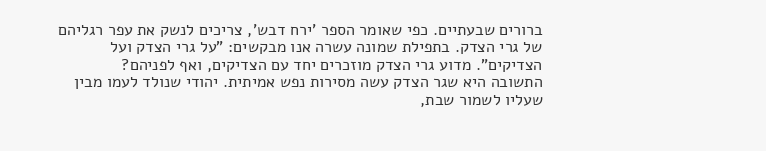ברורים שבעתיים. כפי שאומר הספר 'ירח דבש', צריכים לנשק את עפר רגליהם של גרי הצדק. בתפילת שמונה עשרה אנו מבקשים: "על גרי הצדק ועל הצדיקים". מדוע גרי הצדק מוזכרים יחד עם הצדיקים, ואף לפניהם?
התשובה היא שגר הצדק עשה מסירות נפש אמיתית. יהודי שנולד לעמו מבין שעליו לשמור שבת,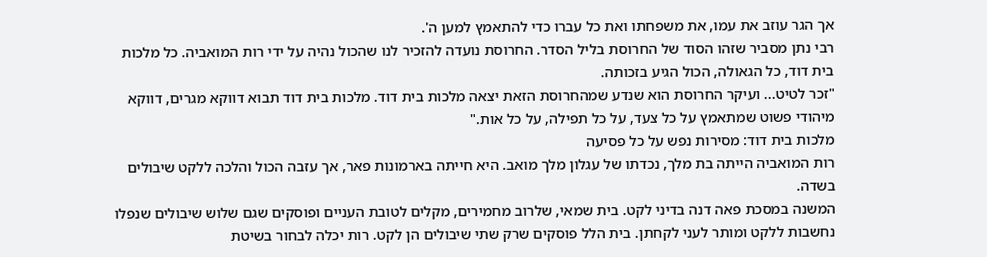אך הגר עוזב את עמו, את משפחתו ואת כל עברו כדי להתאמץ למען ה'.
רבי נתן מסביר שזהו הסוד של החרוסת בליל הסדר. החרוסת נועדה להזכיר לנו שהכול נהיה על ידי רות המואביה. כל מלכות בית דוד, כל הגאולה, הכול הגיע בזכותה.
"זכר לטיט... ועיקר החרוסת הוא שנדע שמהחרוסת הזאת יצאה מלכות בית דוד. מלכות בית דוד תבוא דווקא מגרים, דווקא מיהודי פשוט שמתאמץ על כל צעד, על כל תפילה, על כל אות."
מלכות בית דוד: מסירות נפש על כל פסיעה
רות המואביה הייתה בת מלך, נכדתו של עגלון מלך מואב. היא חייתה בארמונות פאר, אך עזבה הכול והלכה ללקט שיבולים בשדה.
המשנה במסכת פאה דנה בדיני לקט. בית שמאי, שלרוב מחמירים, מקלים לטובת העניים ופוסקים שגם שלוש שיבולים שנפלו נחשבות ללקט ומותר לעני לקחתן. בית הלל פוסקים שרק שתי שיבולים הן לקט. רות יכלה לבחור בשיטת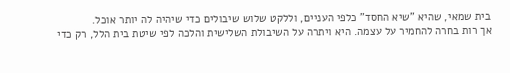בית שמאי, שהיא "שיא החסד" כלפי העניים, וללקט שלוש שיבולים כדי שיהיה לה יותר אוכל.
אך רות בחרה להחמיר על עצמה. היא ויתרה על השיבולת השלישית והלכה לפי שיטת בית הלל, רק כדי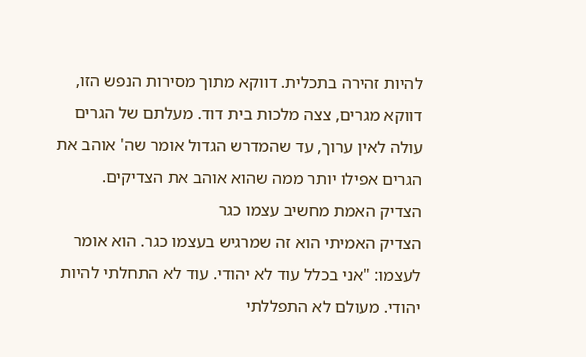להיות זהירה בתכלית. דווקא מתוך מסירות הנפש הזו, דווקא מגרים, צצה מלכות בית דוד. מעלתם של הגרים עולה לאין ערוך, עד שהמדרש הגדול אומר שה' אוהב את הגרים אפילו יותר ממה שהוא אוהב את הצדיקים.
הצדיק האמת מחשיב עצמו כגר
הצדיק האמיתי הוא זה שמרגיש בעצמו כגר. הוא אומר לעצמו: "אני בכלל עוד לא יהודי. עוד לא התחלתי להיות יהודי. מעולם לא התפללתי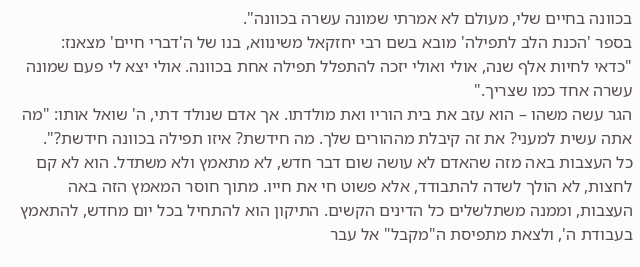בכוונה בחיים שלי, מעולם לא אמרתי שמונה עשרה בכוונה".
בספר 'הכנת הלב לתפילה' מובא בשם רבי יחזקאל משינווא, בנו של ה'דברי חיים' מצאנז:
"כדאי לחיות אלף שנה, אולי ואולי יזכה להתפלל תפילה אחת בכוונה. אולי יצא לי פעם שמונה עשרה אחד כמו שצריך."
הגר עשה משהו – הוא עזב את בית הוריו ואת מולדתו. אך אדם שנולד דתי, ה' שואל אותו: "מה אתה עשית למעני? את זה קיבלת מההורים שלך. מה חידשת? איזו תפילה בכוונה חידשת?".
כל העצבות באה מזה שהאדם לא עושה שום דבר חדש, לא מתאמץ ולא משתדל. הוא לא קם לחצות, לא הולך לשדה להתבודד, אלא פשוט חי את חייו. מתוך חוסר המאמץ הזה באה העצבות, וממנה משתלשלים כל הדינים הקשים. התיקון הוא להתחיל בכל יום מחדש, להתאמץ בעבודת ה', ולצאת מתפיסת ה"מקבל" אל עבר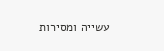עשייה ומסירות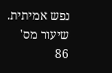נפש אמיתית.
שיעור מס' 86